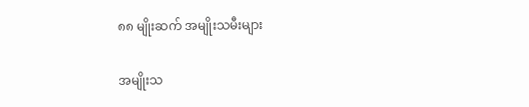၈၈ မျိုးဆက် အမျိုးသမီးများ

အမျိုးသ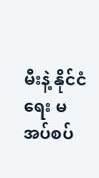မီးနဲ့ နိုင်ငံရေး မအပ်စပ်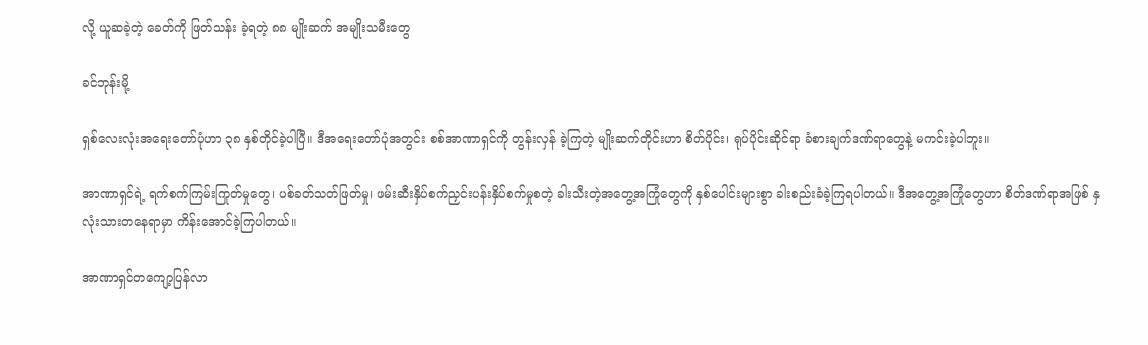လို့ ယူဆခဲ့တဲ့ ခေတ်ကို ဖြတ်သန်း ခဲ့ရတဲ့ ၈၈ မျိုးဆက် အမျိုးသမီးတွေ

ခင်ဘုန်းမို့

ရှစ်လေးလုံးအရေးတော်ပုံဟာ ၃၈ နှစ်တိုင်ခဲ့ပါပြီ။ ဒီအရေးတော်ပုံအတွင်း စစ်အာဏာရှင်ကို တွန်းလှန် ခဲ့ကြတဲ့ မျိုးဆက်တိုင်းဟာ စိတ်ပိုင်း၊ ရုပ်ပိုင်းဆိုင်ရာ ခံစားချက်ဒဏ်ရာတွေနဲ့ မကင်းခဲ့ပါဘူး။

အာဏာရှင်ရဲ့ ရက်စက်ကြမ်းကြုတ်မှုတွေ၊ ပစ်ခတ်သတ်ဖြတ်မှု၊ ဖမ်းဆီးနှိပ်စက်ညှင်းပန်းနှိပ်စက်မှုစတဲ့ ခါးသီးတဲ့အတွေ့အကြုံတွေကို နှစ်ပေါင်းများစွာ ခါးစည်းခံခဲ့ကြရပါတယ်။ ဒီအတွေ့အကြုံတွေဟာ စိတ်ဒဏ်ရာအဖြစ် နှလုံးသားတနေရာမှာ ကိန်းအောင်ခဲ့ကြပါတယ်။

အာဏာရှင်တကျော့ပြန်လာ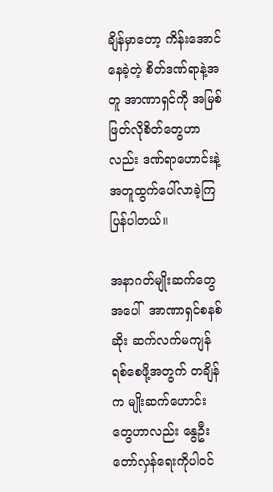ချိန်မှာတော့ ကိန်းအောင်နေခဲ့တဲ့ စိတ်ဒဏ်ရာနဲ့အတူ အာဏာရှင်ကို အမြစ် ဖြတ်လိုစိတ်တွေဟာလည်း ဒဏ်ရာဟောင်းနဲ့အတူထွက်ပေါ်လာခဲ့ကြပြန်ပါတယ်။

အနာဂတ်မျိုးဆက်တွေအပေါ်  အာဏာရှင်စနစ်ဆိုး ဆက်လက်မကျန်ရစ်စေဖို့အတွက် တချိန်က မျိုးဆက်ဟောင်းတွေဟာလည်း နွေဦးတော်လှန်ရေးကိုပါဝင်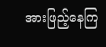အားဖြည့်နေကြ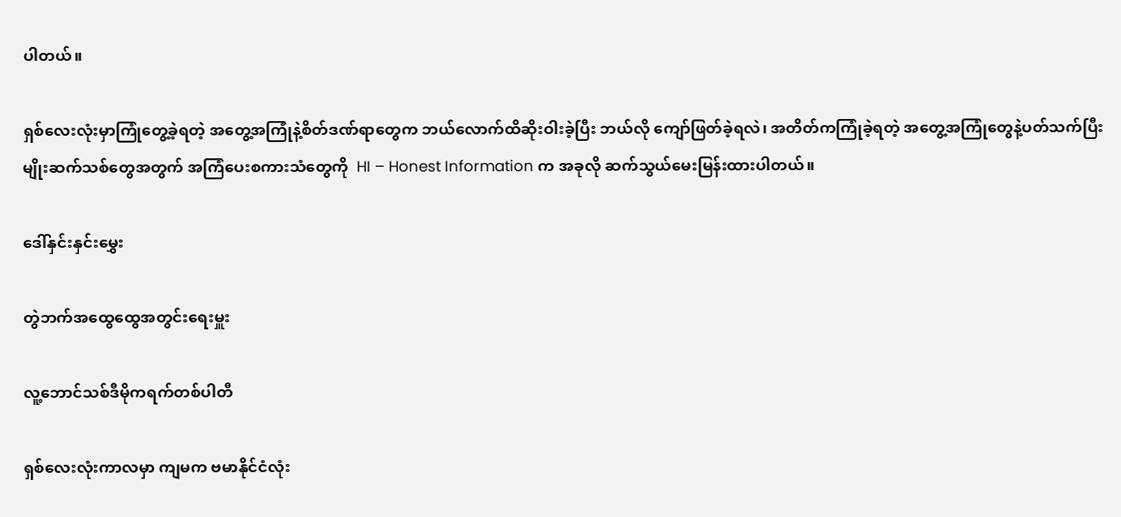ပါတယ်။

ရှစ်လေးလုံးမှာကြုံတွေ့ခဲ့ရတဲ့ အတွေ့အကြုံနဲ့စိတ်ဒဏ်ရာတွေက ဘယ်လောက်ထိဆိုးဝါးခဲ့ပြီး ဘယ်လို ကျော်ဖြတ်ခဲ့ရလဲ၊ အတိတ်ကကြုံခဲ့ရတဲ့ အတွေ့အကြုံတွေနဲ့ပတ်သက်ပြီး မျိုးဆက်သစ်တွေအတွက် အကြံပေးစကားသံတွေကို  HI – Honest Information က အခုလို ဆက်သွယ်မေးမြန်းထားပါတယ်။

ဒေါ်နှင်းနှင်းမွှေး

တွဲဘက်အထွေထွေအတွင်းရေးမှူး

လူ့ဘောင်သစ်ဒီမိုကရက်တစ်ပါတီ

ရှစ်လေးလုံးကာလမှာ ကျမက ဗမာနိုင်ငံလုံး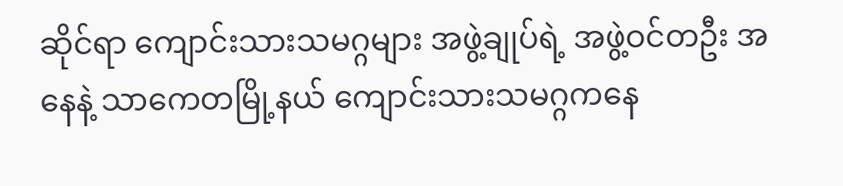ဆိုင်ရာ ကျောင်းသားသမဂ္ဂများ အဖွဲ့ချုပ်ရဲ့ အဖွဲ့ဝင်တဦး အနေနဲ့ သာကေတမြို့နယ် ကျောင်းသားသမဂ္ဂကနေ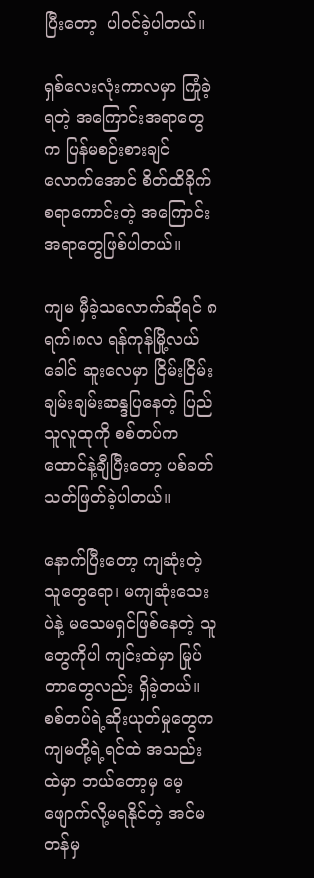ပြီးတော့  ပါဝင်ခဲ့ပါတယ်။

ရှစ်လေးလုံးကာလမှာ ကြုံခဲ့ရတဲ့ အကြောင်းအရာတွေက ပြန်မစဉ်းစားချင်လောက်အောင် စိတ်ထိခိုက် စရာကောင်းတဲ့ အကြောင်းအရာတွေဖြစ်ပါတယ်။

ကျမ မှီခဲ့သလောက်ဆိုရင် ၈ရက်၊၈လ ရန်ကုန်မြို့လယ်ခေါင် ဆူးလေမှာ ငြိမ်းငြိမ်းချမ်းချမ်းဆန္ဒပြနေတဲ့ ပြည်သူလူထုကို စစ်တပ်က ထောင်နဲ့ချီပြီးတော့ ပစ်ခတ်သတ်ဖြတ်ခဲ့ပါတယ်။

နောက်ပြီးတော့ ကျဆုံးတဲ့သူတွေရော၊ မကျဆုံးသေးပဲနဲ့ မသေမရှင်ဖြစ်နေတဲ့ သူတွေကိုပါ ကျင်းထဲမှာ မြုပ်တာတွေလည်း ရှိခဲ့တယ်။ စစ်တပ်ရဲ့ဆိုးယုတ်မှုတွေက ကျမတို့ရဲ့ရင်ထဲ အသည်းထဲမှာ ဘယ်တော့မှ မေ့ဖျောက်လို့မရနိုင်တဲ့ အင်မတန်မှ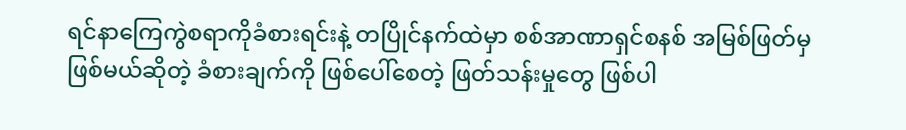ရင်နာကြေကွဲစရာကိုခံစားရင်းနဲ့ တပြိုင်နက်ထဲမှာ စစ်အာဏာရှင်စနစ် အမြစ်ဖြတ်မှ ဖြစ်မယ်ဆိုတဲ့ ခံစားချက်ကို ဖြစ်ပေါ်စေတဲ့ ဖြတ်သန်းမှုတွေ ဖြစ်ပါ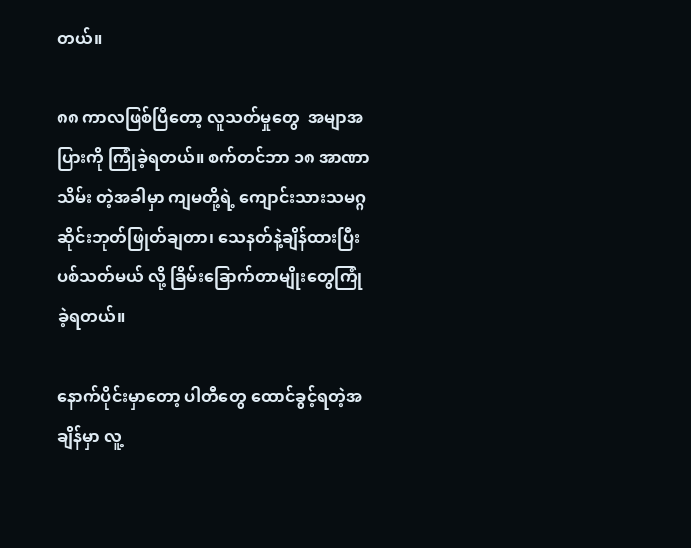တယ်။

၈၈ ကာလဖြစ်ပြီတော့ လူသတ်မှုတွေ  အမျာအပြားကို ကြုံခဲ့ရတယ်။ စက်တင်ဘာ ၁၈ အာဏာသိမ်း တဲ့အခါမှာ ကျမတို့ရဲ့ ကျောင်းသားသမဂ္ဂ ဆိုင်းဘုတ်ဖြုတ်ချတာ၊ သေနတ်နဲ့ချိန်ထားပြီး ပစ်သတ်မယ် လို့ ခြိမ်းခြောက်တာမျိုးတွေကြုံခဲ့ရတယ်။

နောက်ပိုင်းမှာတော့ ပါတီတွေ ထောင်ခွင့်ရတဲ့အချိန်မှာ လူ့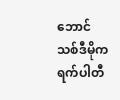ဘောင်သစ်ဒီမိုကရက်ပါတီ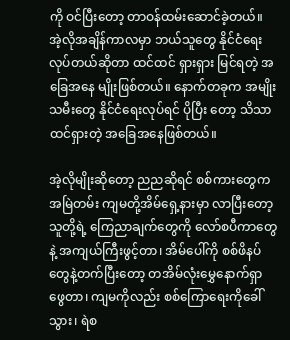ကို ဝင်ပြီးတော့ တာဝန်ထမ်းဆောင်ခဲ့တယ်။ အဲ့လိုအချိန်ကာလမှာ ဘယ်သူတွေ နိုင်ငံရေးလုပ်တယ်ဆိုတာ ထင်ထင် ရှားရှား မြင်ရတဲ့ အခြေအနေ မျိုးဖြစ်တယ်။ နောက်တခုက အမျိုးသမီးတွေ နိုင်ငံရေးလုပ်ရင် ပိုပြီး တော့ သိသာထင်ရှားတဲ့ အခြေအနေဖြစ်တယ်။

အဲ့လိုမျိုးဆိုတော့ ညညဆိုရင် စစ်ကားတွေက အမြဲတမ်း ကျမတို့အိမ်ရှေ့နားမှာ လာပြီးတော့ သူတို့ရဲ့ ကြေညာချက်တွေကို လော်စပီကာတွေနဲ့ အကျယ်ကြီးဖွင့်တာ၊ အိမ်ပေါ်ကို စစ်ဖိနပ်တွေနဲ့တက်ပြီးတော့ တအိမ်လုံးမွှေနောက်ရှာဖွေတာ၊ ကျမကိုလည်း စစ်ကြောရေးကိုခေါ်သွား၊ ရဲစ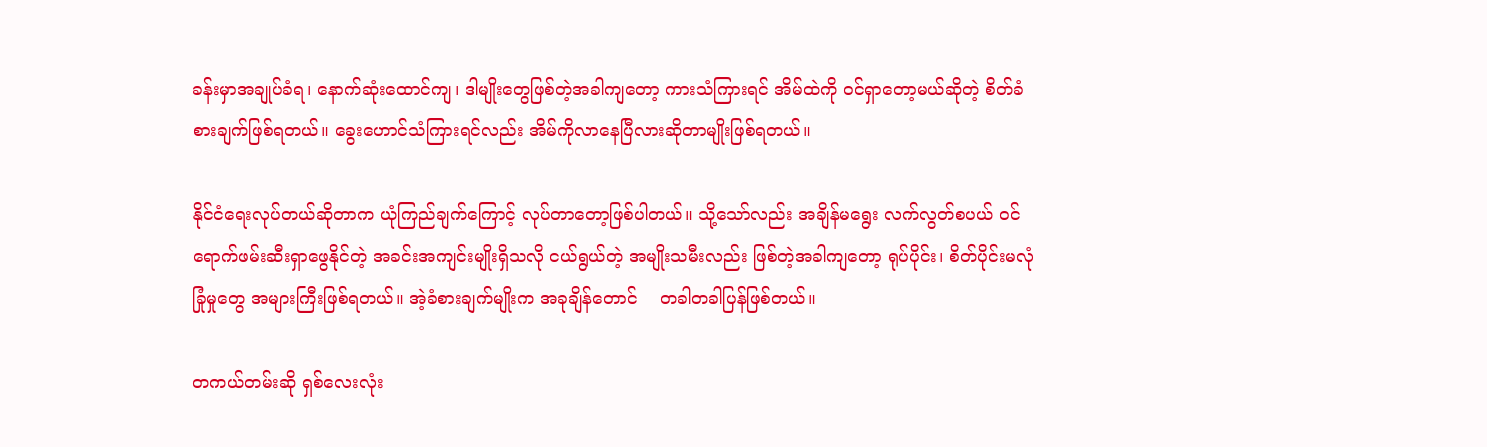ခန်းမှာအချုပ်ခံရ၊ နောက်ဆုံးထောင်ကျ၊ ဒါမျိုးတွေဖြစ်တဲ့အခါကျတော့ ကားသံကြားရင် အိမ်ထဲကို ဝင်ရှာတော့မယ်ဆိုတဲ့ စိတ်ခံစားချက်ဖြစ်ရတယ်။ ခွေးဟောင်သံကြားရင်လည်း အိမ်ကိုလာနေပြီလားဆိုတာမျိုးဖြစ်ရတယ်။

နိုင်ငံရေးလုပ်တယ်ဆိုတာက ယုံကြည်ချက်ကြောင့် လုပ်တာတော့ဖြစ်ပါတယ်။ သို့သော်လည်း အချိန်မရွေး လက်လွတ်စပယ် ဝင်ရောက်ဖမ်းဆီးရှာဖွေနိုင်တဲ့ အခင်းအကျင်းမျိုးရှိသလို ငယ်ရွယ်တဲ့ အမျိုးသမီးလည်း ဖြစ်တဲ့အခါကျတော့ ရုပ်ပိုင်း၊ စိတ်ပိုင်းမလုံခြုံမှုတွေ အများကြီးဖြစ်ရတယ်။ အဲ့ခံစားချက်မျိုးက အခုချိန်တောင်    တခါတခါပြန်ဖြစ်တယ်။

တကယ်တမ်းဆို ရှစ်လေးလုံး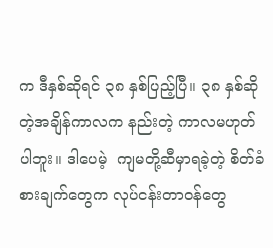က ဒီနှစ်ဆိုရင် ၃၈ နှစ်ပြည့်ပြီ။ ၃၈ နှစ်ဆိုတဲ့အချိန်ကာလက နည်းတဲ့ ကာလမဟုတ်ပါဘူး။ ဒါပေမဲ့  ကျမတို့ဆီမှာရခဲ့တဲ့ စိတ်ခံစားချက်တွေက လုပ်ငန်းတာဝန်တွေ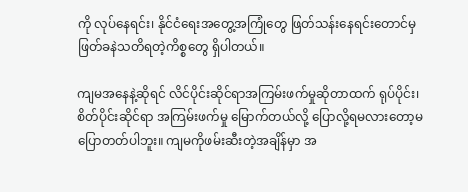ကို လုပ်နေရင်း၊ နိုင်ငံရေးအတွေ့အကြုံတွေ ဖြတ်သန်းနေရင်းတောင်မှ ဖြတ်ခနဲသတိရတဲ့ကိစ္စတွေ ရှိပါတယ်။

ကျမအနေနဲ့ဆိုရင် လိင်ပိုင်းဆိုင်ရာအကြမ်းဖက်မှုဆိုတာထက် ရုပ်ပိုင်း၊ စိတ်ပိုင်းဆိုင်ရာ အကြမ်းဖက်မှု မြောက်တယ်လို့ ပြောလို့ရမလားတော့မပြောတတ်ပါဘူး။ ကျမကိုဖမ်းဆီးတဲ့အချိန်မှာ အ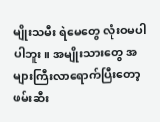မျိုးသမီး ရဲမေတွေ လုံးဝမပါပါဘူး။ အမျိုးသားတွေ အများကြီးလာရောက်ပြီးတော့ ဖမ်းဆီး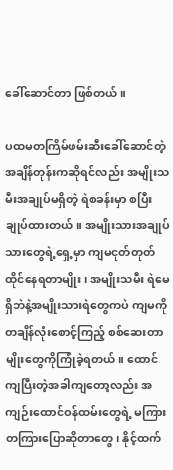ခေါ်ဆောင်တာ ဖြစ်တယ်။

ပထမတကြိမ်ဖမ်းဆီးခေါ်ဆောင်တဲ့ အချိန်တုန်းကဆိုရင်လည်း အမျိုးသမီးအချုပ်မရှိတဲ့ ရဲစခန်းမှာ စပြီးချုပ်ထားတယ်။ အမျိုးသားအချုပ်သားတွေရဲ့ရှေ့မှာ ကျမငုတ်တုတ်ထိုင်နေရတာမျိုး၊ အမျိုးသမီး ရဲမေရှိဘဲနဲ့အမျိုးသားရဲတွေကပဲ ကျမကို တချိန်လုံးစောင့်ကြည့် စစ်ဆေးတာမျိုးတွေကိုကြုံခဲ့ရတယ်။ ထောင်ကျပြီးတဲ့အခါကျတော့လည်း အကျဉ်းထောင်ဝန်ထမ်းတွေရဲ့ မကြားတကြားပြောဆိုတာတွေ၊ နိုင့်ထက်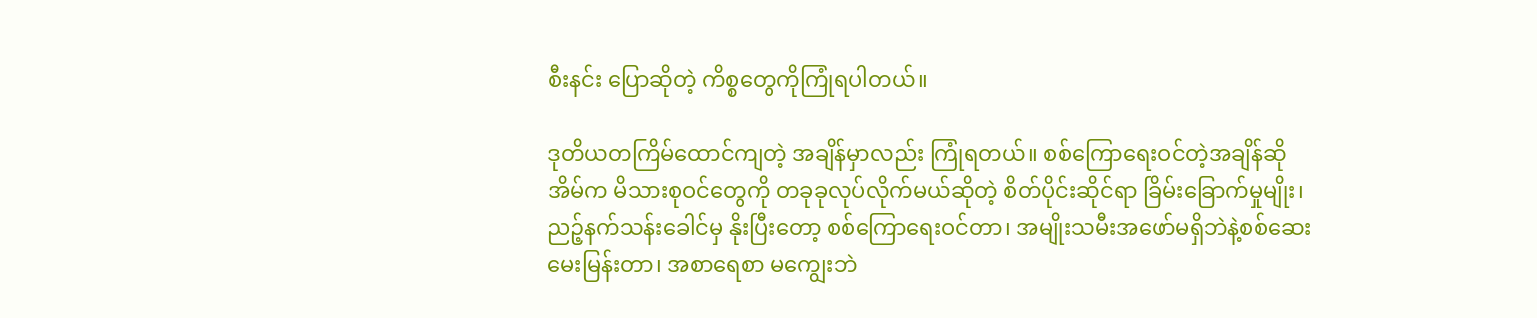စီးနင်း ပြောဆိုတဲ့ ကိစ္စတွေကိုကြုံရပါတယ်။

ဒုတိယတကြိမ်ထောင်ကျတဲ့ အချိန်မှာလည်း ကြုံရတယ်။ စစ်ကြောရေးဝင်တဲ့အချိန်ဆို အိမ်က မိသားစုဝင်တွေကို တခုခုလုပ်လိုက်မယ်ဆိုတဲ့ စိတ်ပိုင်းဆိုင်ရာ ခြိမ်းခြောက်မှုမျိုး၊ ညဉ့်နက်သန်းခေါင်မှ နိုးပြီးတော့ စစ်ကြောရေးဝင်တာ၊ အမျိုးသမီးအဖော်မရှိဘဲနဲ့စစ်ဆေးမေးမြန်းတာ၊ အစာရေစာ မကျွေးဘဲ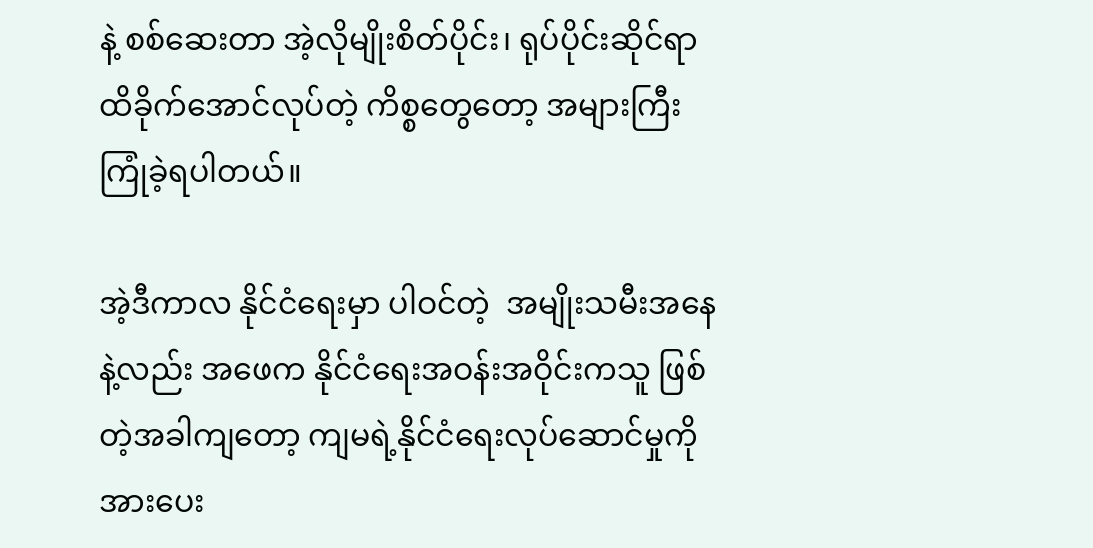နဲ့ စစ်ဆေးတာ အဲ့လိုမျိုးစိတ်ပိုင်း၊ ရုပ်ပိုင်းဆိုင်ရာထိခိုက်အောင်လုပ်တဲ့ ကိစ္စတွေတော့ အများကြီးကြုံခဲ့ရပါတယ်။

အဲ့ဒီကာလ နိုင်ငံရေးမှာ ပါဝင်တဲ့  အမျိုးသမီးအနေနဲ့လည်း အဖေက နိုင်ငံရေးအဝန်းအဝိုင်းကသူ ဖြစ်တဲ့အခါကျတော့ ကျမရဲ့နိုင်ငံရေးလုပ်ဆောင်မှုကို အားပေး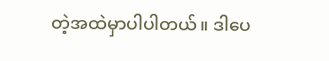တဲ့အထဲမှာပါပါတယ်။ ဒါပေ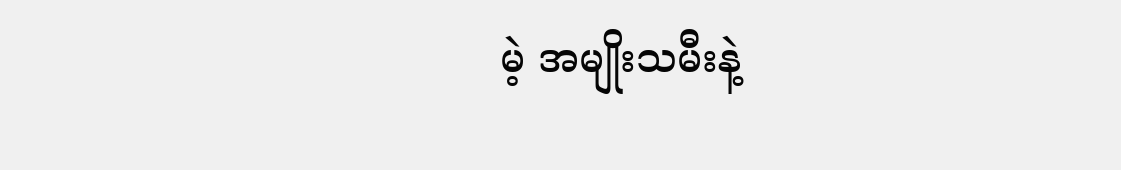မဲ့ အမျိုးသမီးနဲ့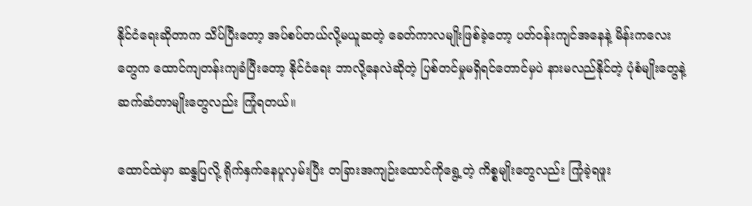နိုင်ငံရေးဆိုတာက သိပ်ပြီးတော့ အပ်စပ်တယ်လို့မယူဆတဲ့ ခေတ်ကာလမျိုးဖြစ်ခဲ့တော့ ပတ်ဝန်းကျင်အနေနဲ့ မိန်းကလေးတွေက ထောင်ကျတန်းကျခံပြီးတော့ နိုင်ငံရေး ဘာလို့နေလဲဆိုတဲ့ ပြစ်တင်မှုမရှိရင်တောင်မှပဲ နားမလည်နိုင်တဲ့ ပုံစံမျိုးတွေနဲ့ ဆက်ဆံတာမျိုးတွေလည်း ကြုံရတယ်။

ထောင်ထဲမှာ ဆန္ဒပြလို့ ရိုက်နှက်နေပူလှမ်းပြီး တခြားအကျဉ်းထောင်ကိုရွေ့တဲ့ ကိစ္စမျိုးတွေလည်း ကြုံခဲ့ရဖူး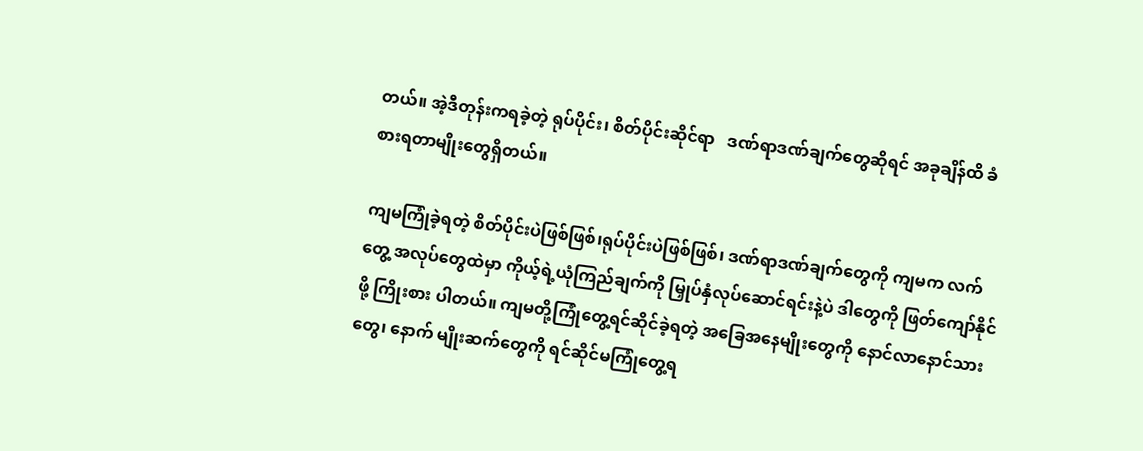တယ်။ အဲ့ဒီတုန်းကရခဲ့တဲ့ ရုပ်ပိုင်း၊ စိတ်ပိုင်းဆိုင်ရာ   ဒဏ်ရာဒဏ်ချက်တွေဆိုရင် အခုချိန်ထိ ခံစားရတာမျိုးတွေရှိတယ်။

ကျမကြုံခဲ့ရတဲ့ စိတ်ပိုင်းပဲဖြစ်ဖြစ်၊ရုပ်ပိုင်းပဲဖြစ်ဖြစ်၊ ဒဏ်ရာဒဏ်ချက်တွေကို ကျမက လက်တွေ့ အလုပ်တွေထဲမှာ ကိုယ့်ရဲ့ယုံကြည်ချက်ကို မြှုပ်နှံလုပ်ဆောင်ရင်းနဲ့ပဲ ဒါတွေကို ဖြတ်ကျော်နိုင်ဖို့ ကြိုးစား ပါတယ်။ ကျမတို့ကြုံတွေ့ရင်ဆိုင်ခဲ့ရတဲ့ အခြေအနေမျိုးတွေကို နောင်လာနောင်သားတွေ၊ နောက် မျိုးဆက်တွေကို ရင်ဆိုင်မကြုံတွေ့ရ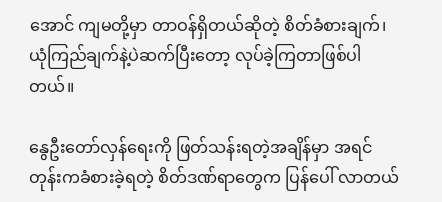အောင် ကျမတို့မှာ တာဝန်ရှိတယ်ဆိုတဲ့ စိတ်ခံစားချက်၊ ယုံကြည်ချက်နဲ့ပဲဆက်ပြီးတော့ လုပ်ခဲ့ကြတာဖြစ်ပါတယ်။

နွေဦးတော်လှန်ရေးကို ဖြတ်သန်းရတဲ့အချိန်မှာ အရင်တုန်းကခံစားခဲ့ရတဲ့ စိတ်ဒဏ်ရာတွေက ပြန်ပေါ် လာတယ်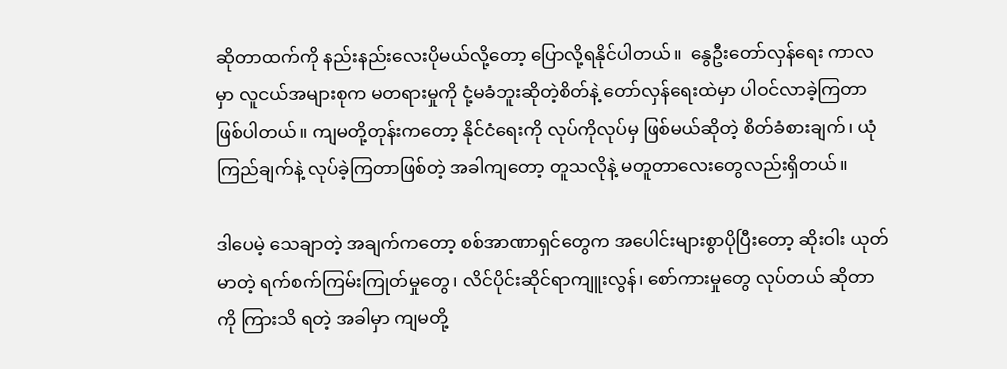ဆိုတာထက်ကို နည်းနည်းလေးပိုမယ်လို့တော့ ပြောလို့ရနိုင်ပါတယ်။  နွေဦးတော်လှန်ရေး ကာလမှာ လူငယ်အများစုက မတရားမှုကို ငုံ့မခံဘူးဆိုတဲ့စိတ်နဲ့ တော်လှန်ရေးထဲမှာ ပါဝင်လာခဲ့ကြတာ ဖြစ်ပါတယ်။ ကျမတို့တုန်းကတော့ နိုင်ငံရေးကို လုပ်ကိုလုပ်မှ ဖြစ်မယ်ဆိုတဲ့ စိတ်ခံစားချက်၊ ယုံကြည်ချက်နဲ့ လုပ်ခဲ့ကြတာဖြစ်တဲ့ အခါကျတော့ တူသလိုနဲ့ မတူတာလေးတွေလည်းရှိတယ်။

ဒါပေမဲ့ သေချာတဲ့ အချက်ကတော့ စစ်အာဏာရှင်တွေက အပေါင်းများစွာပိုပြီးတော့ ဆိုးဝါး ယုတ်မာတဲ့ ရက်စက်ကြမ်းကြုတ်မှုတွေ၊ လိင်ပိုင်းဆိုင်ရာကျူးလွန်၊ စော်ကားမှုတွေ လုပ်တယ် ဆိုတာကို ကြားသိ ရတဲ့ အခါမှာ ကျမတို့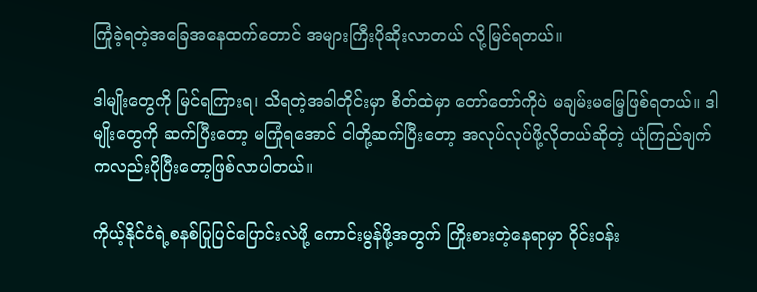ကြုံခဲ့ရတဲ့အခြေအနေထက်တောင် အများကြီးပိုဆိုးလာတယ် လို့မြင်ရတယ်။

ဒါမျိုးတွေကို မြင်ရကြားရ၊ သိရတဲ့အခါတိုင်းမှာ စိတ်ထဲမှာ တော်တော်ကိုပဲ မချမ်းမမြေ့ဖြစ်ရတယ်။ ဒါမျိုးတွေကို ဆက်ပြီးတော့ မကြုံရအောင် ငါတို့ဆက်ပြီးတော့ အလုပ်လုပ်ဖို့လိုတယ်ဆိုတဲ့ ယုံကြည်ချက်ကလည်းပိုပြီးတော့ဖြစ်လာပါတယ်။

ကိုယ့်နိုင်ငံရဲ့စနစ်ပြုပြင်ပြောင်းလဲဖို့ ကောင်းမွန်ဖို့အတွက် ကြိုးစားတဲ့နေရာမှာ ဝိုင်းဝန်း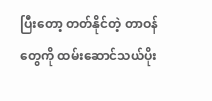ပြီးတော့ တတ်နိုင်တဲ့ တာဝန်တွေကို ထမ်းဆောင်သယ်ပိုး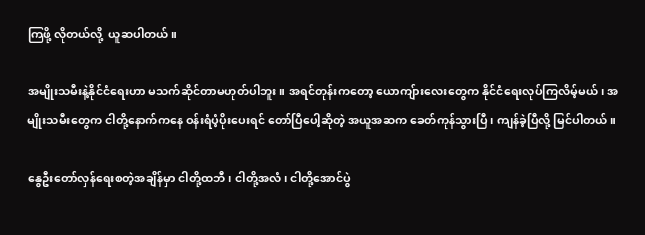ကြဖို့ လိုတယ်လို့  ယူဆပါတယ်။

အမျိုးသမီးနဲ့နိုင်ငံရေးဟာ မသက်ဆိုင်တာမဟုတ်ပါဘူး။ အရင်တုန်းကတော့ ယောကျ်ားလေးတွေက နိုင်ငံရေးလုပ်ကြလိမ့်မယ်၊ အမျိုးသမီးတွေက ငါတို့နောက်ကနေ ဝန်းရံပံ့ပိုးပေးရင် တော်ပြီပေါ့ဆိုတဲ့ အယူအဆက ခေတ်ကုန်သွားပြီ၊ ကျန်ခဲ့ပြီလို့ မြင်ပါတယ်။

နွေဦးတော်လှန်ရေးစတဲ့အချိန်မှာ ငါတို့ထဘီ၊ ငါတို့အလံ၊ ငါတို့အောင်ပွဲ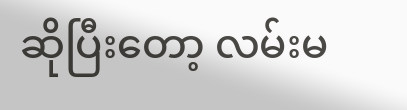ဆိုပြီးတော့ လမ်းမ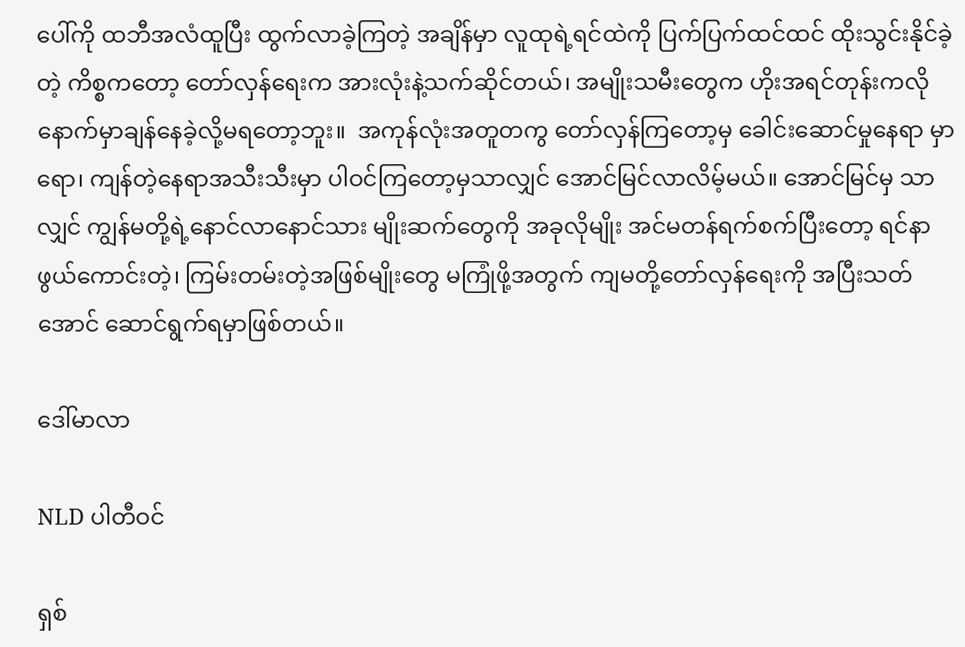ပေါ်ကို ထဘီအလံထူပြီး ထွက်လာခဲ့ကြတဲ့ အချိန်မှာ လူထုရဲ့ရင်ထဲကို ပြက်ပြက်ထင်ထင် ထိုးသွင်းနိုင်ခဲ့တဲ့ ကိစ္စကတော့ တော်လှန်ရေးက အားလုံးနဲ့သက်ဆိုင်တယ်၊ အမျိုးသမီးတွေက ဟိုးအရင်တုန်းကလို နောက်မှာချန်နေခဲ့လို့မရတော့ဘူး။  အကုန်လုံးအတူတကွ တော်လှန်ကြတော့မှ ခေါင်းဆောင်မှုနေရာ မှာရော၊ ကျန်တဲ့နေရာအသီးသီးမှာ ပါဝင်ကြတော့မှသာလျှင် အောင်မြင်လာလိမ့်မယ်။ အောင်မြင်မှ သာလျှင် ကျွန်မတို့ရဲ့နောင်လာနောင်သား မျိုးဆက်တွေကို အခုလိုမျိုး အင်မတန်ရက်စက်ပြီးတော့ ရင်နာဖွယ်ကောင်းတဲ့၊ ကြမ်းတမ်းတဲ့အဖြစ်မျိုးတွေ မကြုံဖို့အတွက် ကျမတို့တော်လှန်ရေးကို အပြီးသတ်အောင် ဆောင်ရွက်ရမှာဖြစ်တယ်။

ဒေါ်မာလာ

NLD ပါတီဝင်

ရှစ်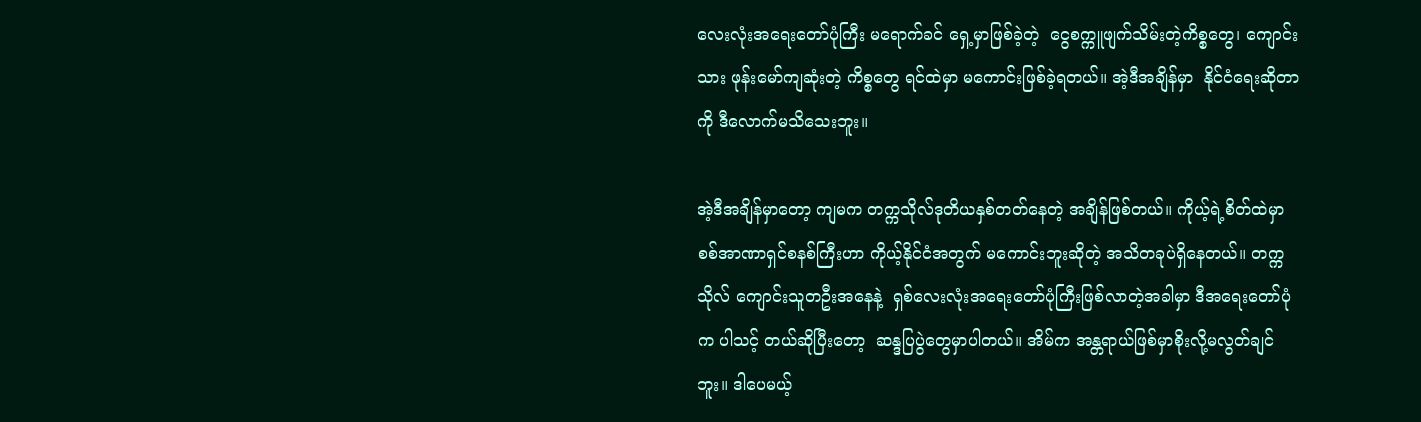လေးလုံးအရေးတော်ပုံကြီး မရောက်ခင် ရှေ့မှာဖြစ်ခဲ့တဲ့  ငွေစက္ကူဖျက်သိမ်းတဲ့ကိစ္စတွေ၊ ကျောင်းသား ဖုန်းမော်ကျဆုံးတဲ့ ကိစ္စတွေ ရင်ထဲမှာ မကောင်းဖြစ်ခဲ့ရတယ်။ အဲ့ဒီအချိန်မှာ  နိုင်ငံရေးဆိုတာကို ဒီလောက်မသိသေးဘူး။

အဲ့ဒီအချိန်မှာတော့ ကျမက တက္ကသိုလ်ဒုတိယနှစ်တတ်နေတဲ့ အချိန်ဖြစ်တယ်။ ကိုယ့်ရဲ့စိတ်ထဲမှာ စစ်အာဏာရှင်စနစ်ကြီးဟာ ကိုယ့်နိုင်ငံအတွက် မကောင်းဘူးဆိုတဲ့ အသိတခုပဲရှိနေတယ်။ တက္ကသိုလ် ကျောင်းသူတဦးအနေနဲ့  ရှစ်လေးလုံးအရေးတော်ပုံကြီးဖြစ်လာတဲ့အခါမှာ ဒီအရေးတော်ပုံက ပါသင့် တယ်ဆိုပြီးတော့  ဆန္ဒပြပွဲတွေမှာပါတယ်။ အိမ်က အန္တရာယ်ဖြစ်မှာစိုးလို့မလွတ်ချင်ဘူး။ ဒါပေမယ့်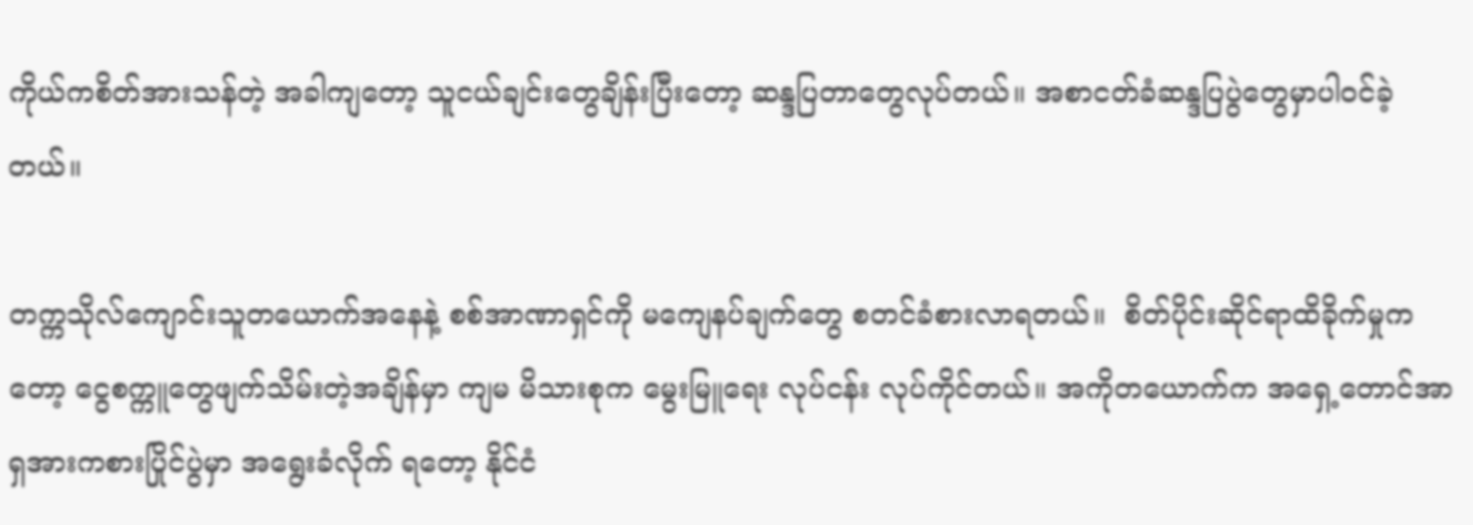ကိုယ်ကစိတ်အားသန်တဲ့ အခါကျတော့ သူငယ်ချင်းတွေချိန်းပြီးတော့ ဆန္ဒပြတာတွေလုပ်တယ်။ အစာငတ်ခံဆန္ဒပြပွဲတွေမှာပါဝင်ခဲ့တယ်။

တက္ကသိုလ်ကျောင်းသူတယောက်အနေနဲ့ စစ်အာဏာရှင်ကို မကျေနပ်ချက်တွေ စတင်ခံစားလာရတယ်။  စိတ်ပိုင်းဆိုင်ရာထိခိုက်မှုကတော့ ငွေစက္ကူတွေဖျက်သိမ်းတဲ့အချိန်မှာ ကျမ မိသားစုက မွေးမြူရေး လုပ်ငန်း လုပ်ကိုင်တယ်။ အကိုတယောက်က အရှေ့တောင်အာရှအားကစားပြိုင်ပွဲမှာ အရွေးခံလိုက် ရတော့ နိုင်ငံ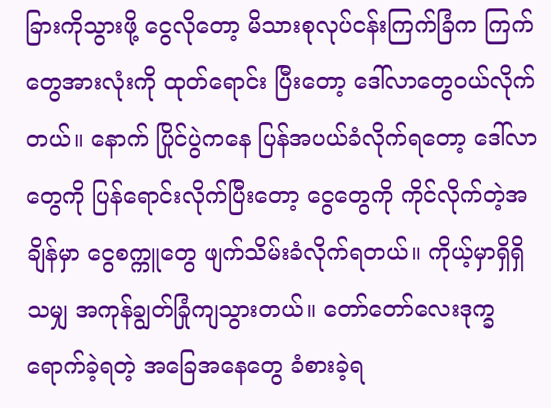ခြားကိုသွားဖို့ ငွေလိုတော့ မိသားစုလုပ်ငန်းကြက်ခြံက ကြက်တွေအားလုံးကို ထုတ်ရောင်း ပြီးတော့ ဒေါ်လာတွေဝယ်လိုက်တယ်။ နောက် ပြိုင်ပွဲကနေ ပြန်အပယ်ခံလိုက်ရတော့ ဒေါ်လာတွေကို ပြန်ရောင်းလိုက်ပြီးတော့ ငွေတွေကို ကိုင်လိုက်တဲ့အချိန်မှာ ငွေစက္ကူတွေ ဖျက်သိမ်းခံလိုက်ရတယ်။ ကိုယ့်မှာရှိရှိသမျှ အကုန်ချွတ်ခြုံကျသွားတယ်။ တော်တော်လေးဒုက္ခရောက်ခဲ့ရတဲ့ အခြေအနေတွေ ခံစားခဲ့ရ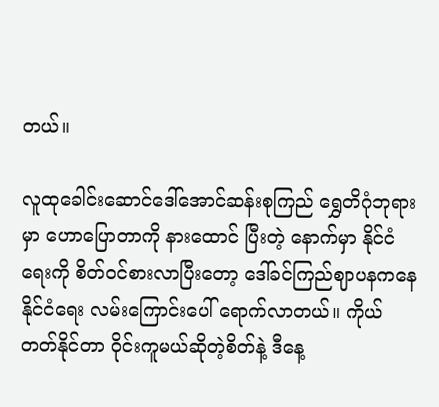တယ်။

လူထုခေါင်းဆောင်ဒေါ်အောင်ဆန်းစုကြည် ရွှေတိဂုံဘုရားမှာ ဟောပြောတာကို နားထောင် ပြီးတဲ့ နောက်မှာ နိုင်ငံရေးကို စိတ်ဝင်စားလာပြီးတော့ ဒေါ်ခင်ကြည်ဈာပနကနေ နိုင်ငံရေး လမ်းကြောင်းပေါ် ရောက်လာတယ်။ ကိုယ်တတ်နိုင်တာ ဝိုင်းကူမယ်ဆိုတဲ့စိတ်နဲ့ ဒီနေ့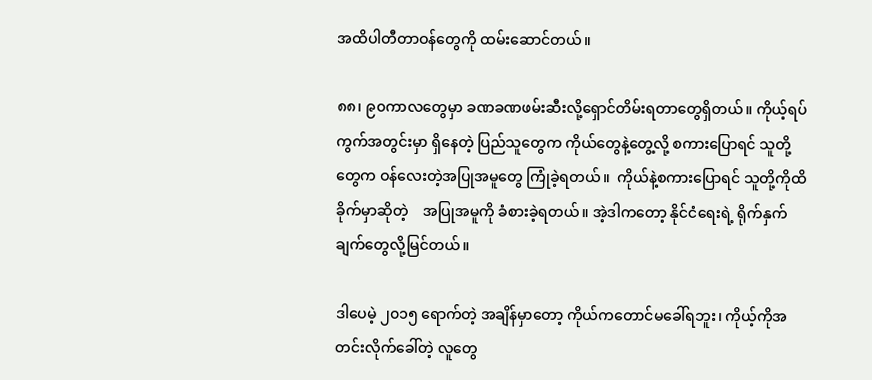အထိပါတီတာဝန်တွေကို ထမ်းဆောင်တယ်။

၈၈၊ ၉၀ကာလတွေမှာ ခဏခဏဖမ်းဆီးလို့ရှောင်တိမ်းရတာတွေရှိတယ်။ ကိုယ့်ရပ်ကွက်အတွင်းမှာ ရှိနေတဲ့ ပြည်သူတွေက ကိုယ်တွေနဲ့တွေ့လို့ စကားပြောရင် သူတို့တွေက ဝန်လေးတဲ့အပြုအမူတွေ ကြုံခဲ့ရတယ်။  ကိုယ်နဲ့စကားပြောရင် သူတို့ကိုထိခိုက်မှာဆိုတဲ့    အပြုအမူကို ခံစားခဲ့ရတယ်။ အဲ့ဒါကတော့ နိုင်ငံရေးရဲ့ ရိုက်နှက်ချက်တွေလို့မြင်တယ်။

ဒါပေမဲ့ ၂၀၁၅ ရောက်တဲ့ အချိန်မှာတော့ ကိုယ်ကတောင်မခေါ်ရဘူး၊ ကိုယ့်ကိုအတင်းလိုက်ခေါ်တဲ့ လူတွေ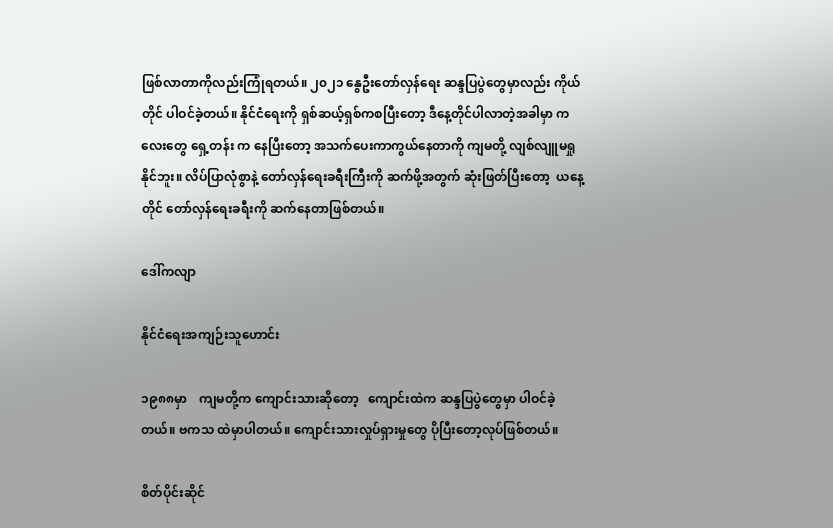ဖြစ်လာတာကိုလည်းကြုံရတယ်။ ၂၀၂၁ နွေဦးတော်လှန်ရေး ဆန္ဒပြပွဲတွေမှာလည်း ကိုယ်တိုင် ပါဝင်ခဲ့တယ်။ နိုင်ငံရေးကို ရှစ်ဆယ့်ရှစ်ကစပြီးတော့ ဒီနေ့တိုင်ပါလာတဲ့အခါမှာ ကလေးတွေ ရှေ့တန်း က နေပြီးတော့ အသက်ပေးကာကွယ်နေတာကို ကျမတို့ လျစ်လျူမရှုနိုင်ဘူး။ လိပ်ပြာလုံစွာနဲ့ တော်လှန်ရေးခရီးကြီးကို ဆက်ဖို့အတွက် ဆုံးဖြတ်ပြီးတော့  ယနေ့တိုင် တော်လှန်ရေးခရီးကို ဆက်နေတာဖြစ်တယ်။

ဒေါ်ကလျာ

နိုင်ငံရေးအကျဉ်းသူဟောင်း

၁၉၈၈မှာ    ကျမတို့က ကျောင်းသားဆိုတော့   ကျောင်းထဲက ဆန္ဒပြပွဲတွေမှာ ပါဝင်ခဲ့တယ်။ ဗကသ ထဲမှာပါတယ်။ ကျောင်းသားလှုပ်ရှားမှုတွေ ပိုပြီးတော့လုပ်ဖြစ်တယ်။

စိတ်ပိုင်းဆိုင်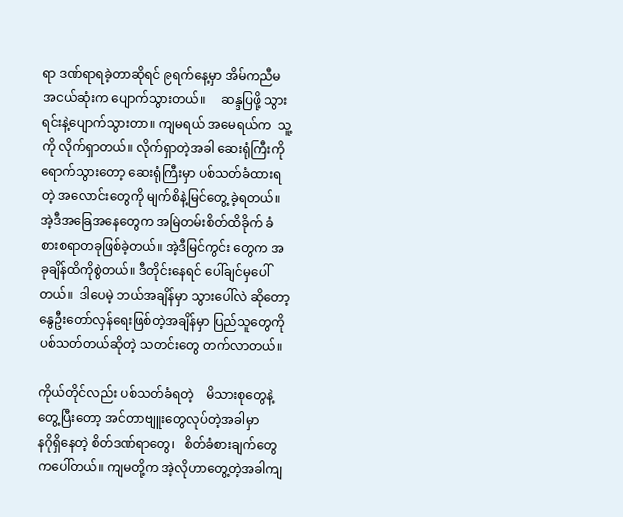ရာ ဒဏ်ရာရခဲ့တာဆိုရင် ၉ရက်နေ့မှာ အိမ်ကညီမအငယ်ဆုံးက ပျောက်သွားတယ်။     ဆန္ဒပြဖို့ သွားရင်းနဲ့ပျောက်သွားတာ။ ကျမရယ် အမေရယ်က  သူ့ကို လိုက်ရှာတယ်။ လိုက်ရှာတဲ့အခါ ဆေးရုံကြီးကို ရောက်သွားတော့ ဆေးရုံကြီးမှာ ပစ်သတ်ခံထားရတဲ့ အလောင်းတွေကို မျက်စိနဲ့မြင်တွေ့ ခဲ့ရတယ်။ အဲ့ဒီအခြေအနေတွေက အမြဲတမ်းစိတ်ထိခိုက် ခံစားစရာတခုဖြစ်ခဲ့တယ်။ အဲ့ဒီမြင်ကွင်း တွေက အခုချိန်ထိကိုစွဲတယ်။ ဒီတိုင်းနေရင် ပေါ်ချင်မှပေါ်တယ်။  ဒါပေမဲ့ ဘယ်အချိန်မှာ သွားပေါ်လဲ ဆိုတော့ နွေဦးတော်လှန်ရေးဖြစ်တဲ့အချိန်မှာ ပြည်သူတွေကို   ပစ်သတ်တယ်ဆိုတဲ့ သတင်းတွေ တက်လာတယ်။

ကိုယ်တိုင်လည်း ပစ်သတ်ခံရတဲ့    မိသားစုတွေနဲ့တွေ့ပြီးတော့ အင်တာဗျူးတွေလုပ်တဲ့အခါမှာ         နဂိုရှိနေတဲ့ စိတ်ဒဏ်ရာတွေ၊   စိတ်ခံစားချက်တွေကပေါ်တယ်။ ကျမတို့က အဲ့လိုဟာတွေ့တဲ့အခါကျ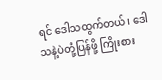ရင် ဒေါသထွက်တယ်၊ ဒေါသနဲ့ပဲတုံ့ပြန်ဖို့ ကြိုးစား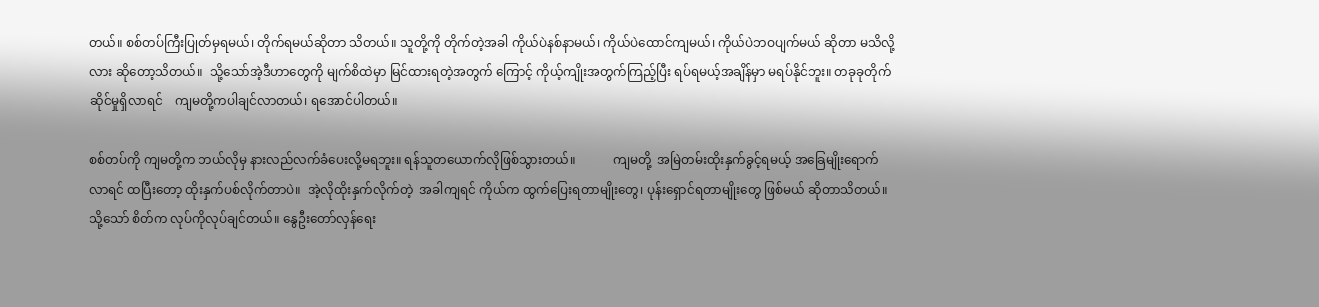တယ်။ စစ်တပ်ကြီးပြုတ်မှရမယ်၊ တိုက်ရမယ်ဆိုတာ သိတယ်။ သူတို့ကို တိုက်တဲ့အခါ ကိုယ်ပဲနစ်နာမယ်၊ ကိုယ်ပဲထောင်ကျမယ်၊ ကိုယ်ပဲဘဝပျက်မယ် ဆိုတာ မသိလို့လား ဆိုတော့သိတယ်။  သို့သော်အဲ့ဒီဟာတွေကို မျက်စိထဲမှာ မြင်ထားရတဲ့အတွက် ကြောင့် ကိုယ့်ကျိုးအတွက်ကြည့်ပြီး ရပ်ရမယ့်အချိန်မှာ မရပ်နိုင်ဘူး။ တခုခုတိုက်ဆိုင်မှုရှိလာရင်    ကျမတို့ကပါချင်လာတယ်၊ ရအောင်ပါတယ်။

စစ်တပ်ကို ကျမတို့က ဘယ်လိုမှ နားလည်လက်ခံပေးလို့မရဘူး။ ရန်သူတယောက်လိုဖြစ်သွားတယ်။            ကျမတို့  အမြဲတမ်းထိုးနှက်ခွင့်ရမယ့် အခြေမျိုးရောက်လာရင် ထပြီးတော့ ထိုးနှက်ပစ်လိုက်တာပဲ။  အဲ့လိုထိုးနှက်လိုက်တဲ့  အခါကျရင် ကိုယ်က ထွက်ပြေးရတာမျိုးတွေ၊ ပုန်းရှောင်ရတာမျိုးတွေ ဖြစ်မယ် ဆိုတာသိတယ်။ သို့သော် စိတ်က လုပ်ကိုလုပ်ချင်တယ်။ နွေဦးတော်လှန်ရေး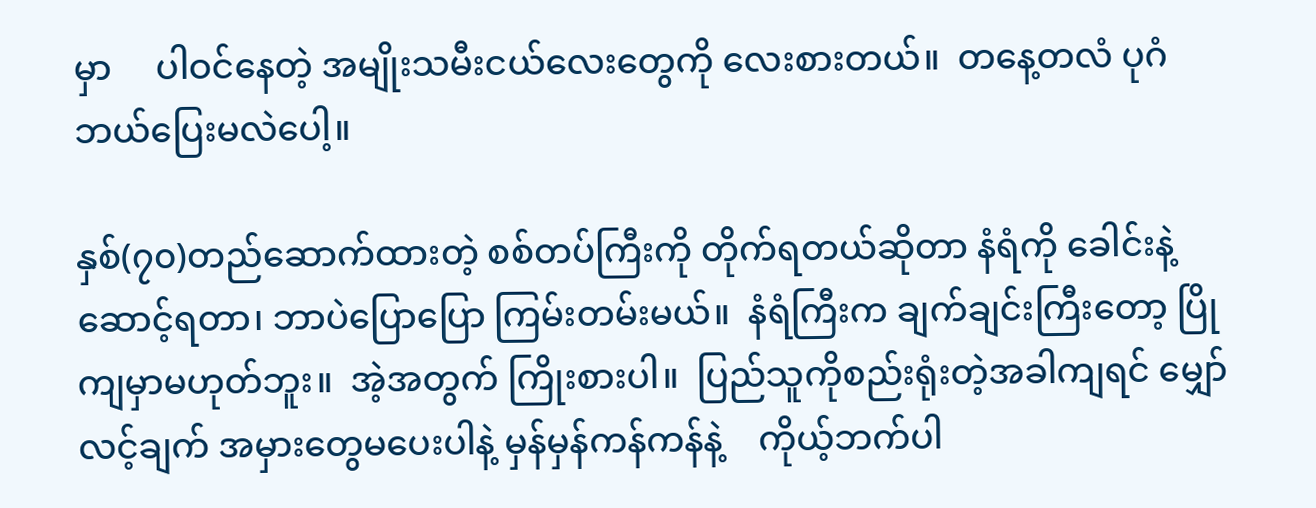မှာ     ပါဝင်နေတဲ့ အမျိုးသမီးငယ်လေးတွေကို လေးစားတယ်။  တနေ့တလံ ပုဂံဘယ်ပြေးမလဲပေါ့။

နှစ်(၇၀)တည်ဆောက်ထားတဲ့ စစ်တပ်ကြီးကို တိုက်ရတယ်ဆိုတာ နံရံကို ခေါင်းနဲ့ဆောင့်ရတာ၊ ဘာပဲပြောပြော ကြမ်းတမ်းမယ်။  နံရံကြီးက ချက်ချင်းကြီးတော့ ပြိုကျမှာမဟုတ်ဘူး။  အဲ့အတွက် ကြိုးစားပါ။  ပြည်သူကိုစည်းရုံးတဲ့အခါကျရင် မျှော်လင့်ချက် အမှားတွေမပေးပါနဲ့ မှန်မှန်ကန်ကန်နဲ့    ကိုယ့်ဘက်ပါ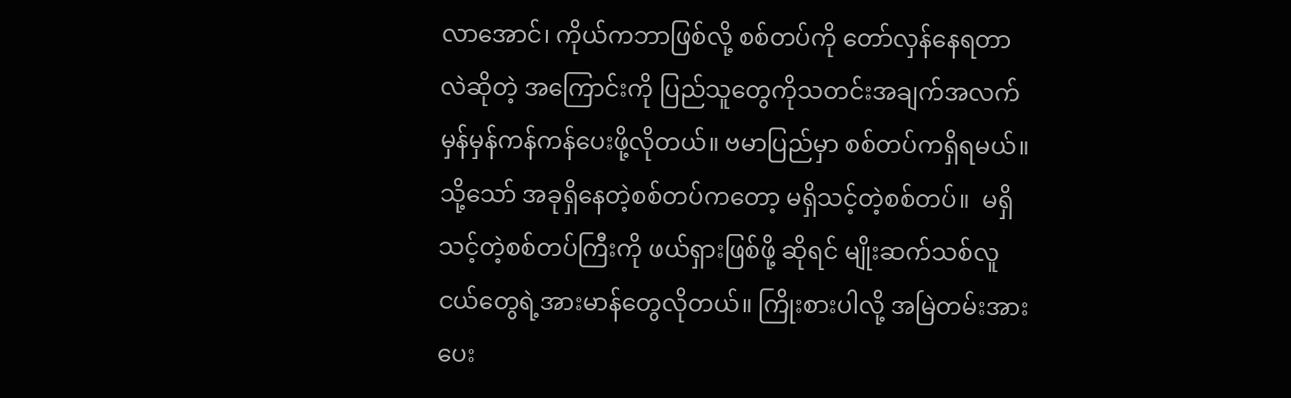လာအောင်၊ ကိုယ်ကဘာဖြစ်လို့ စစ်တပ်ကို တော်လှန်နေရတာလဲဆိုတဲ့ အကြောင်းကို ပြည်သူတွေကိုသတင်းအချက်အလက် မှန်မှန်ကန်ကန်ပေးဖို့လိုတယ်။ ဗမာပြည်မှာ စစ်တပ်ကရှိရမယ်။ သို့သော် အခုရှိနေတဲ့စစ်တပ်ကတော့ မရှိသင့်တဲ့စစ်တပ်။  မရှိသင့်တဲ့စစ်တပ်ကြီးကို ဖယ်ရှားဖြစ်ဖို့ ဆိုရင် မျိုးဆက်သစ်လူငယ်တွေရဲ့အားမာန်တွေလိုတယ်။ ကြိုးစားပါလို့ အမြဲတမ်းအားပေး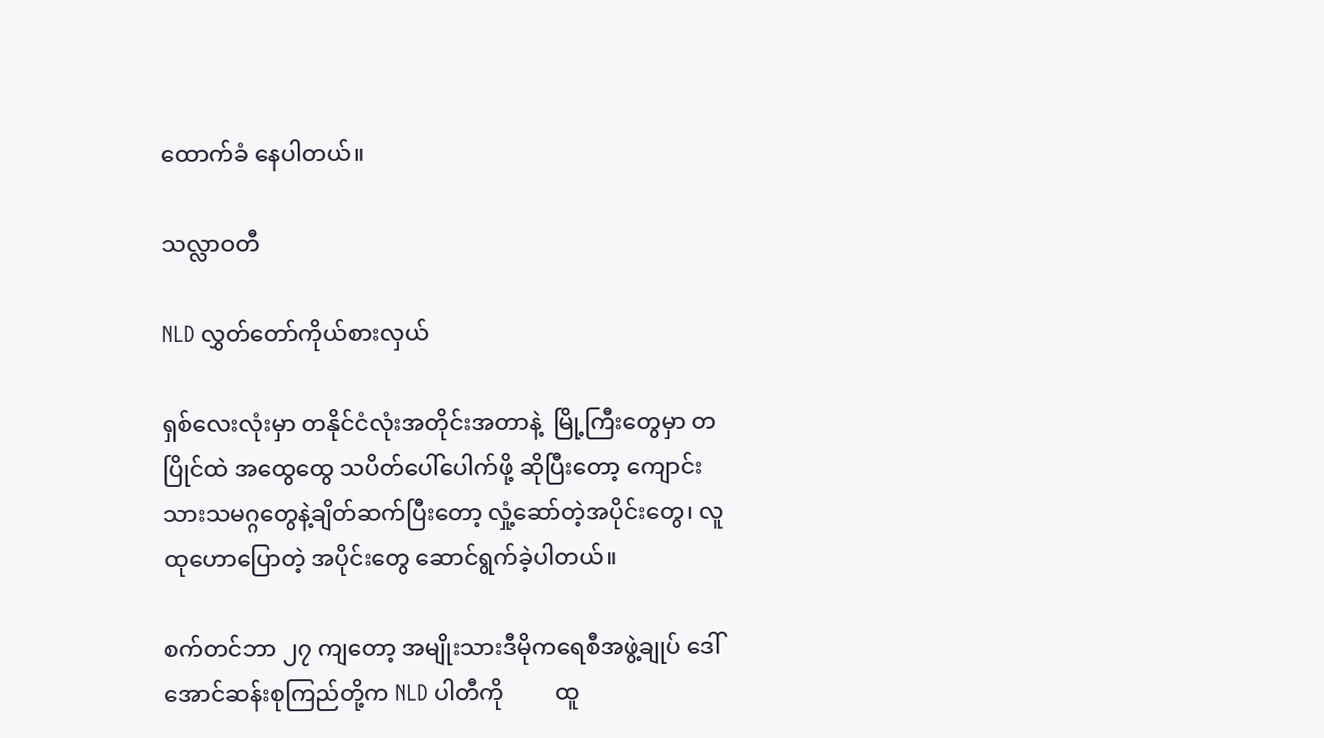ထောက်ခံ နေပါတယ်။

သလ္လာဝတီ

NLD လွှတ်တော်ကိုယ်စားလှယ်

ရှစ်လေးလုံးမှာ တနိုင်ငံလုံးအတိုင်းအတာနဲ့  မြို့ကြီးတွေမှာ တပြိုင်ထဲ အထွေထွေ သပိတ်ပေါ်ပေါက်ဖို့ ဆိုပြီးတော့ ကျောင်းသားသမဂ္ဂတွေနဲ့ချိတ်ဆက်ပြီးတော့ လှုံ့ဆော်တဲ့အပိုင်းတွေ၊ လူထုဟောပြောတဲ့ အပိုင်းတွေ ဆောင်ရွက်ခဲ့ပါတယ်။

စက်တင်ဘာ ၂၇ ကျတော့ အမျိုးသားဒီမိုကရေစီအဖွဲ့ချုပ် ဒေါ်အောင်ဆန်းစုကြည်တို့က NLD ပါတီကို         ထူ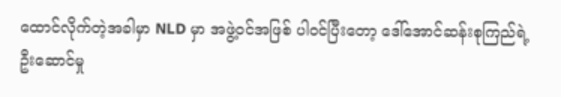ထောင်လိုက်တဲ့အခါမှာ NLD မှာ အဖွဲ့ဝင်အဖြစ် ပါဝင်ပြီးတော့ ဒေါ်အောင်ဆန်းစုကြည်ရဲ့ဦးဆောင်မှု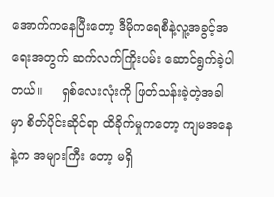အောက်ကနေပြီးတော့ ဒီမိုကရေစီနဲ့လူ့အခွင့်အရေးအတွက် ဆက်လက်ကြိုးပမ်း ဆောင်ရွက်ခဲ့ပါတယ်။     ရှစ်လေးလုံးကို ဖြတ်သန်းခဲ့တဲ့အခါမှာ စိတ်ပိုင်းဆိုင်ရာ ထိခိုက်မှုကတော့ ကျမအနေနဲ့က အများကြီး တော့ မရှိ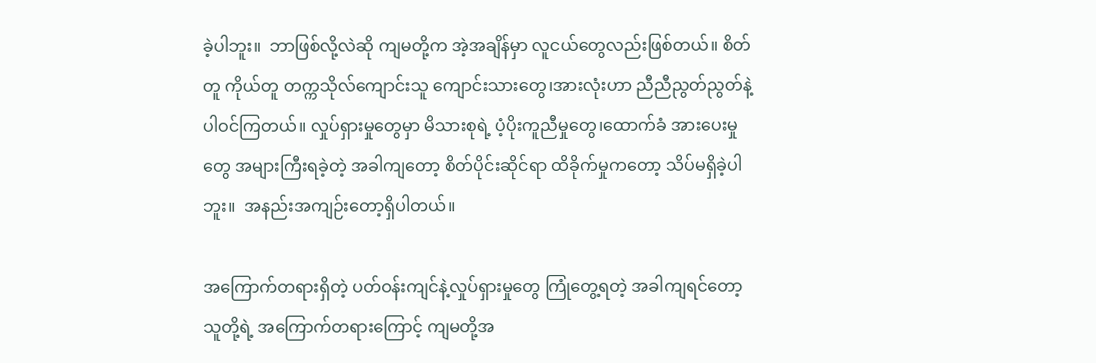ခဲ့ပါဘူး။  ဘာဖြစ်လို့လဲဆို ကျမတို့က အဲ့အချိန်မှာ လူငယ်တွေလည်းဖြစ်တယ်။ စိတ်တူ ကိုယ်တူ တက္ကသိုလ်ကျောင်းသူ ကျောင်းသားတွေ၊အားလုံးဟာ ညီညီညွတ်ညွတ်နဲ့ ပါဝင်ကြတယ်။ လှုပ်ရှားမှုတွေမှာ မိသားစုရဲ့ ပံ့ပိုးကူညီမှုတွေ၊ထောက်ခံ အားပေးမှုတွေ အများကြီးရခဲ့တဲ့ အခါကျတော့ စိတ်ပိုင်းဆိုင်ရာ ထိခိုက်မှုကတော့ သိပ်မရှိခဲ့ပါဘူး။  အနည်းအကျဉ်းတော့ရှိပါတယ်။

အကြောက်တရားရှိတဲ့ ပတ်ဝန်းကျင်နဲ့လှုပ်ရှားမှုတွေ ကြုံတွေ့ရတဲ့ အခါကျရင်တော့ သူတို့ရဲ့ အကြောက်တရားကြောင့် ကျမတို့အ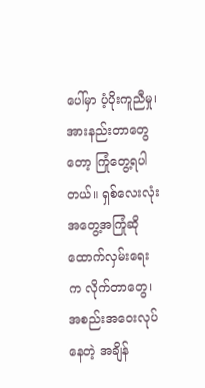ပေါ်မှာ ပံ့ပိုးကူညီမှု၊ အားနည်းတာတွေတော့ ကြုံတွေ့ရပါတယ်။ ရှစ်လေးလုံးအတွေ့အကြုံဆို ထောက်လှမ်းရေးက လိုက်တာတွေ၊ အစည်းအဝေးလုပ်နေတဲ့ အချိန်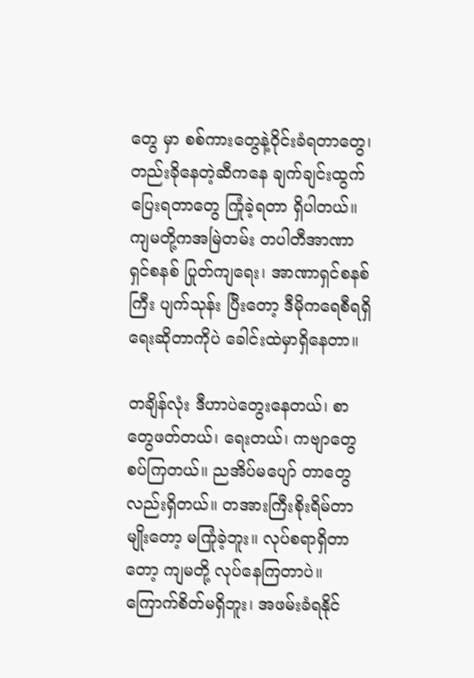တွေ မှာ စစ်ကားတွေနဲ့ဝိုင်းခံရတာတွေ၊ တည်းခိုနေတဲ့ဆီကနေ ချက်ချင်းထွက်ပြေးရတာတွေ ကြုံခဲ့ရတာ ရှိပါတယ်။ ကျမတို့ကအမြဲတမ်း တပါတီအာဏာရှင်စနစ် ပြုတ်ကျရေး၊ အာဏာရှင်စနစ်ကြီး ပျက်သုန်း ပြီးတော့ ဒီမိုကရေစီရရှိရေးဆိုတာကိုပဲ ခေါင်းထဲမှာရှိနေတာ။

တချိန်လုံး ဒီဟာပဲတွေးနေတယ်၊ စာတွေဖတ်တယ်၊ ရေးတယ်၊ ကဗျာတွေစပ်ကြတယ်။ ညအိပ်မပျော် တာတွေလည်းရှိတယ်။ တအားကြီးစိုးရိမ်တာမျိုးတော့ မကြုံခဲ့ဘူး။ လုပ်စရာရှိတာတော့ ကျမတို့ လုပ်နေကြတာပဲ။ ကြောက်စိတ်မရှိဘူး၊ အဖမ်းခံရနိုင်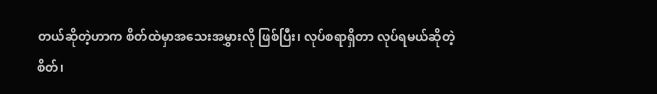တယ်ဆိုတဲ့ဟာက စိတ်ထဲမှာအသေးအမွှားလို ဖြစ်ပြီး၊ လုပ်စရာရှိတာ လုပ်ရမယ်ဆိုတဲ့စိတ်၊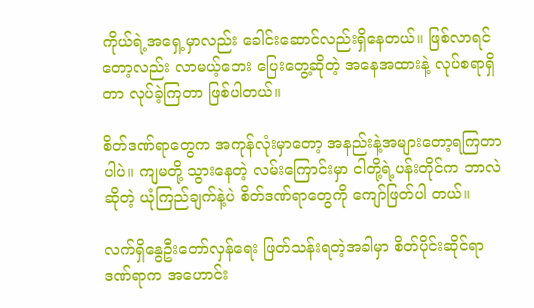ကိုယ်ရဲ့အရှေ့မှာလည်း ခေါင်းဆောင်လည်းရှိနေတယ်။ ဖြစ်လာရင်တော့လည်း လာမယ့်ဘေး ပြေးတွေ့ဆိုတဲ့ အနေအထားနဲ့ လုပ်စရာရှိတာ လုပ်ခဲ့ကြတာ ဖြစ်ပါတယ်။

စိတ်ဒဏ်ရာတွေက အကုန်လုံးမှာတော့ အနည်းနဲ့အများတော့ရကြတာပါပဲ။ ကျမတို့ သွားနေတဲ့ လမ်းကြောင်းမှာ ငါတို့ရဲ့ပန်းတိုင်က ဘာလဲဆိုတဲ့ ယုံကြည်ချက်နဲ့ပဲ စိတ်ဒဏ်ရာတွေကို ကျော်ဖြတ်ပါ တယ်။

လက်ရှိနွေဦးတော်လှန်ရေး ဖြတ်သန်းရတဲ့အခါမှာ စိတ်ပိုင်းဆိုင်ရာဒဏ်ရာက အဟောင်း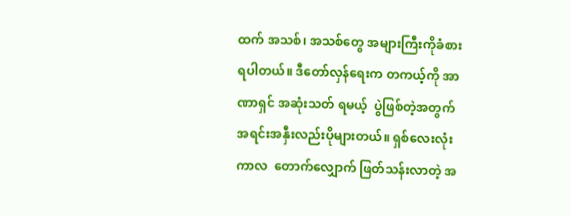ထက် အသစ်၊ အသစ်တွေ အများကြီးကိုခံစားရပါတယ်။ ဒီတော်လှန်ရေးက တကယ့်ကို အာဏာရှင် အဆုံးသတ် ရမယ့်  ပွဲဖြစ်တဲ့အတွက်  အရင်းအနှီးလည်းပိုများတယ်။ ရှစ်လေးလုံးကာလ  တောက်လျှောက် ဖြတ်သန်းလာတဲ့ အ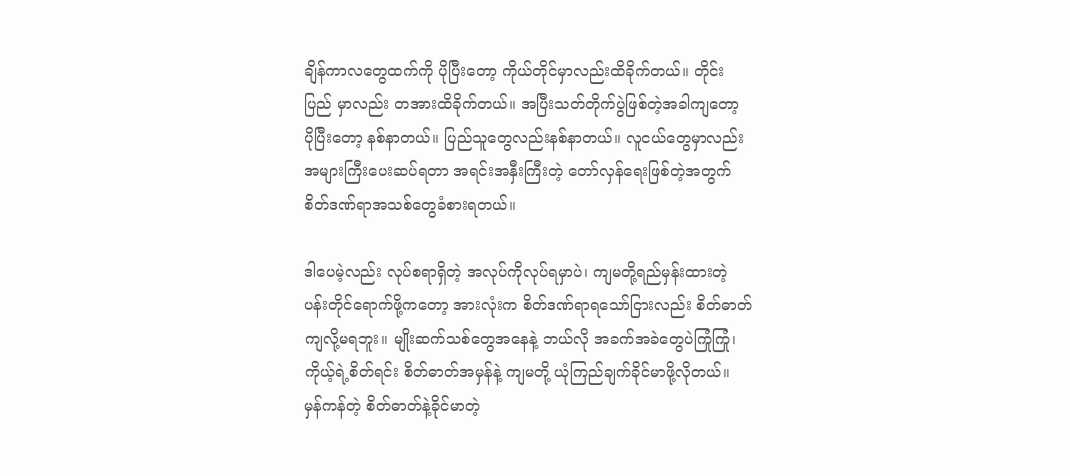ချိန်ကာလတွေထက်ကို ပိုပြီးတော့ ကိုယ်တိုင်မှာလည်းထိခိုက်တယ်။ တိုင်းပြည် မှာလည်း တအားထိခိုက်တယ်။ အပြီးသတ်တိုက်ပွဲဖြစ်တဲ့အခါကျတော့ ပိုပြီးတော့ နစ်နာတယ်။ ပြည်သူတွေလည်းနစ်နာတယ်။ လူငယ်တွေမှာလည်း အများကြီးပေးဆပ်ရတာ အရင်းအနှီးကြီးတဲ့ တော်လှန်ရေးဖြစ်တဲ့အတွက် စိတ်ဒဏ်ရာအသစ်တွေခံစားရတယ်။

ဒါပေမဲ့လည်း လုပ်စရာရှိတဲ့ အလုပ်ကိုလုပ်ရမှာပဲ၊ ကျမတို့ရည်မှန်းထားတဲ့ ပန်းတိုင်ရောက်ဖို့ကတော့ အားလုံးက စိတ်ဒဏ်ရာရသော်ငြားလည်း စိတ်ဓာတ်ကျလို့မရဘူး။ မျိုးဆက်သစ်တွေအနေနဲ့ ဘယ်လို အခက်အခဲတွေပဲကြုံကြုံ၊ ကိုယ့်ရဲ့စိတ်ရင်း စိတ်ဓာတ်အမှန်နဲ့ ကျမတို့ ယုံကြည်ချက်ခိုင်မာဖို့လိုတယ်။  မှန်ကန်တဲ့ စိတ်ဓာတ်နဲ့ခိုင်မာတဲ့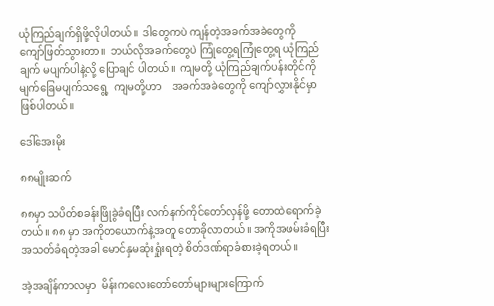ယုံကြည်ချက်ရှိဖို့လိုပါတယ်။  ဒါတွေကပဲ ကျန်တဲ့အခက်အခဲတွေကို     ကျော်ဖြတ်သွားတာ။  ဘယ်လိုအခက်တွေပဲ ကြုံတွေ့ရကြုံတွေ့ရ ယုံကြည်ချက် မပျက်ပါနဲ့လို့ ပြောချင် ပါတယ်။  ကျမတို့ ယုံကြည်ချက်ပန်းတိုင်ကို မျက်ခြေမပျက်သရွေ့  ကျမတို့ဟာ    အခက်အခဲတွေကို ကျော်လွှားနိုင်မှာဖြစ်ပါတယ်။

ဒေါ်အေးမိုး

၈၈မျိုးဆက်

၈၈မှာ သပိတ်စခန်းဖြိုခွဲခံရပြီး လက်နက်ကိုင်တော်လှန်ဖို့ တောထဲရောက်ခဲ့တယ်။ ၈၈ မှာ အကိုတယောက်နဲ့အတူ တောခိုလာတယ်။ အကိုအဖမ်းခံရပြီး အသတ်ခံရတဲ့အခါ မောင်နှမဆုံးရှုံးရတဲ့ စိတ်ဒဏ်ရာခံစားခဲ့ရတယ်။

အဲ့အချိန်ကာလမှာ  မိန်းကလေးတော်တော်များများကြောက်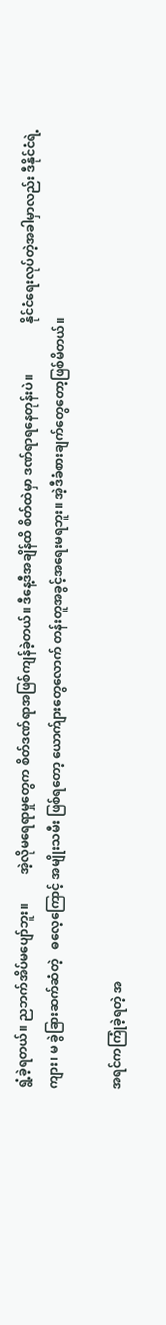ရွံ့ခဲ့ရတယ်။ ညဘက်အိပ်မပျော်ဘူး။         အဲ့လိုမရေရာမှုတွေက စိတ်ဒဏ်ရာအဖြစ်ကျန်ခဲ့တယ်။ ဒီနေ့ဒီအချိန်ထိ စိတ်ထဲမှာ ဒဏ်ရာရနေတုန်းပဲ။                နိုင်ငံရေးလုပ်တဲ့အခါမှာလည်း ဒီနိုင်ငံရဲ့ ကျား၊ မ ခွဲခြားဆက်ဆံတဲ့   ဓလေ့ကြောင့် အမျိုးသမီး ဖြစ်ရတော့ ယောက်ျားတွေလောက် တန်းတူအခွင့်အရေးမရဘူး။ အဲ့ဒီခံစားချက်တွေတော့ဖြစ်မိတယ်။

အရင်ကကြုံခဲ့ရတဲ့ အ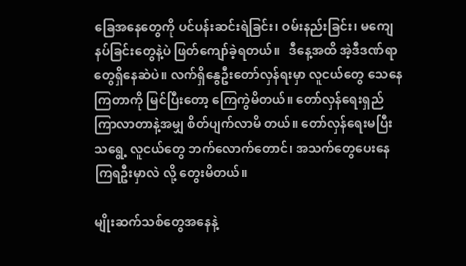ခြေအနေတွေကို ပင်ပန်းဆင်းရဲခြင်း၊ ဝမ်းနည်းခြင်း၊ မကျေနပ်ခြင်းတွေနဲ့ပဲ ဖြတ်ကျော်ခဲ့ရတယ်။   ဒီနေ့အထိ အဲ့ဒီဒဏ်ရာတွေရှိနေဆဲပဲ။ လက်ရှိနွေဦးတော်လှန်ရးမှာ လူငယ်တွေ သေနေကြတာကို မြင်ပြီးတော့ ကြေကွဲမိတယ်။ တော်လှန်ရေးရှည်ကြာလာတာနဲ့အမျှ စိတ်ပျက်လာမိ တယ်။ တော်လှန်ရေးမပြီးသရွေ့ လူငယ်တွေ ဘက်လောက်တောင်၊ အသက်တွေပေးနေကြရဦးမှာလဲ လို့ တွေးမိတယ်။

မျိုးဆက်သစ်တွေအနေနဲ့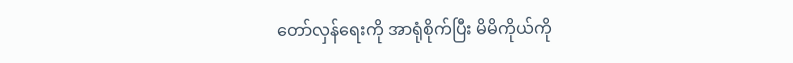တော်လှန်ရေးကို အာရုံစိုက်ပြီး မိမိကိုယ်ကို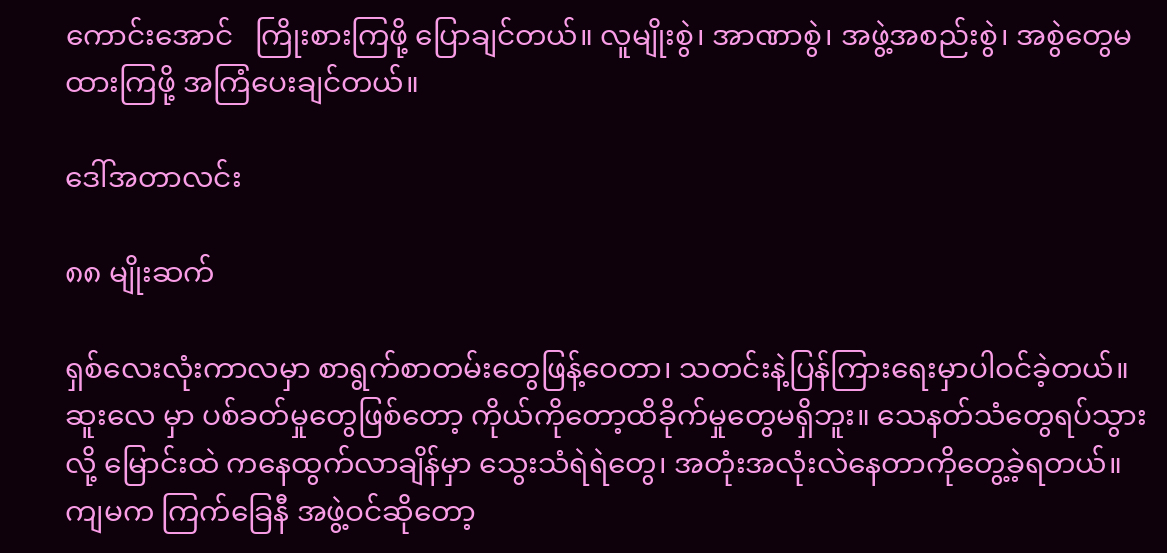ကောင်းအောင်   ကြိုးစားကြဖို့ ပြောချင်တယ်။ လူမျိုးစွဲ၊ အာဏာစွဲ၊ အဖွဲ့အစည်းစွဲ၊ အစွဲတွေမထားကြဖို့ အကြံပေးချင်တယ်။

ဒေါ်အတာလင်း

၈၈ မျိုးဆက်

ရှစ်လေးလုံးကာလမှာ စာရွက်စာတမ်းတွေဖြန့်ဝေတာ၊ သတင်းနဲ့ပြန်ကြားရေးမှာပါဝင်ခဲ့တယ်။ ဆူးလေ မှာ ပစ်ခတ်မှုတွေဖြစ်တော့ ကိုယ်ကိုတော့ထိခိုက်မှုတွေမရှိဘူး။ သေနတ်သံတွေရပ်သွားလို့ မြောင်းထဲ ကနေထွက်လာချိန်မှာ သွေးသံရဲရဲတွေ၊ အတုံးအလုံးလဲနေတာကိုတွေ့ခဲ့ရတယ်။ ကျမက ကြက်ခြေနီ အဖွဲ့ဝင်ဆိုတော့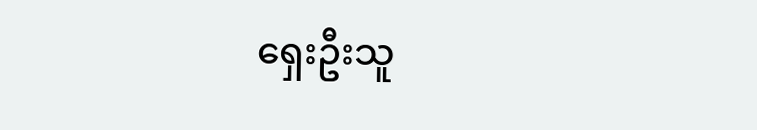ရှေးဦးသူ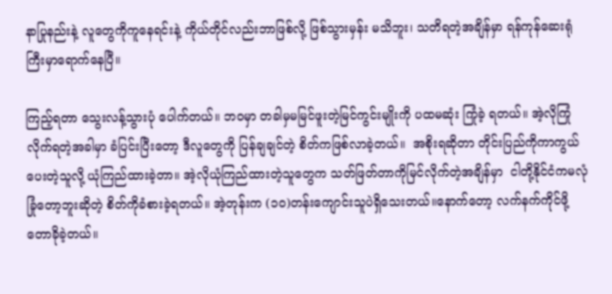နာပြုနည်းနဲ့ လူတွေကိုကူနေရင်းနဲ့ ကိုယ်တိုင်လည်းဘာဖြစ်လို့ ဖြစ်သွားမှန်း မသိဘူး၊ သတိရတဲ့အချိန်မှာ ရန်ကုန်ဆေးရုံကြီးမှာရောက်နေပြီ။

ကြည့်ရတာ သွေးလန့်သွားပုံ ပေါက်တယ်။ ဘဝမှာ တခါမှမမြင်ဖူးတဲ့မြင်ကွင်းမျိုးကို ပထမဆုံး ကြုံခဲ့ ရတယ်။ အဲ့လိုကြုံလိုက်ရတဲ့အခါမှာ ခံပြင်းပြီးတော့ ဒီလူတွေကို ပြန်ချချင်တဲ့ စိတ်ကဖြစ်လာခဲ့တယ်။  အစိုးရဆိုတာ တိုင်းပြည်ကိုကာကွယ်ပေးတဲ့သူလို့ ယုံကြည်ထားခဲ့တာ။ အဲ့လိုယုံကြည်ထားတဲ့သူတွေက သတ်ဖြတ်တာကိုမြင်လိုက်တဲ့အချိန်မှာ  ငါတို့နိုင်ငံကမလုံခြုံတော့ဘူးဆိုတဲ့ စိတ်ကိုခံစားခဲ့ရတယ်။ အဲ့တုန်းက (၁၀)တန်းကျောင်းသူပဲရှိသေးတယ်။နောက်တော့ လက်နက်ကိုင်ဖို့ တောခိုခဲ့တယ်။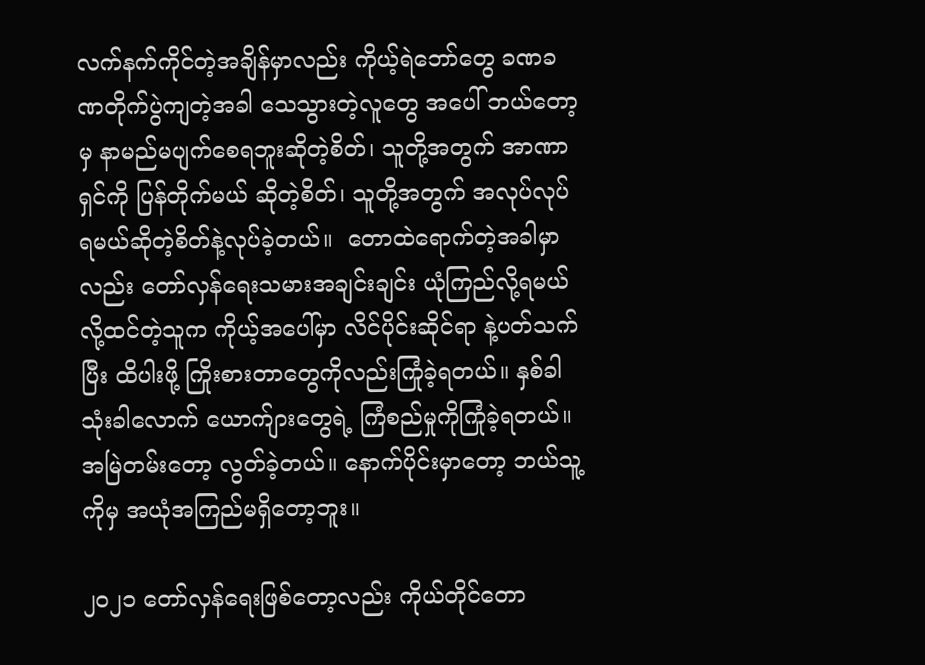လက်နက်ကိုင်တဲ့အချိန်မှာလည်း ကိုယ့်ရဲဘော်တွေ ခဏခဏတိုက်ပွဲကျတဲ့အခါ သေသွားတဲ့လူတွေ အပေါ် ဘယ်တော့မှ နာမည်မပျက်စေရဘူးဆိုတဲ့စိတ်၊ သူတို့အတွက် အာဏာရှင်ကို ပြန်တိုက်မယ် ဆိုတဲ့စိတ်၊ သူတို့အတွက် အလုပ်လုပ်ရမယ်ဆိုတဲ့စိတ်နဲ့လုပ်ခဲ့တယ်။  တောထဲရောက်တဲ့အခါမှာလည်း တော်လှန်ရေးသမားအချင်းချင်း ယုံကြည်လို့ရမယ်လို့ထင်တဲ့သူက ကိုယ့်အပေါ်မှာ လိင်ပိုင်းဆိုင်ရာ နဲ့ပတ်သက်ပြီး ထိပါးဖို့ ကြိုးစားတာတွေကိုလည်းကြုံခဲ့ရတယ်။ နှစ်ခါသုံးခါလောက် ယောက်ျားတွေရဲ့ ကြံစည်မှုကိုကြုံခဲ့ရတယ်။  အမြဲတမ်းတော့ လွတ်ခဲ့တယ်။ နောက်ပိုင်းမှာတော့ ဘယ်သူ့ကိုမှ အယုံအကြည်မရှိတော့ဘူး။

၂၀၂၁ တော်လှန်ရေးဖြစ်တော့လည်း ကိုယ်တိုင်တော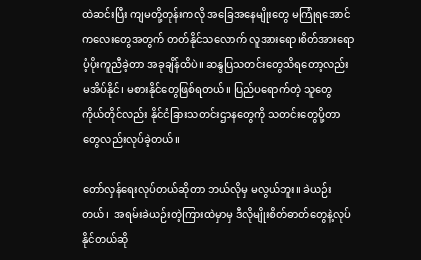ထဲဆင်းပြီး ကျမတို့တုန်းကလို အခြေအနေမျိုးတွေ မကြုံရအောင် ကလေးတွေအတွက် တတ်နိုင်သလောက် လူအားရော၊စိတ်အားရော ပံ့ပိုးကူညီခဲ့တာ အခုချိန်ထိပဲ။ ဆန္ဒပြသတင်းတွေသိရတော့လည်း မအိပ်နိုင်၊ မစားနိုင်တွေဖြစ်ရတယ်။ ပြည်ပရောက်တဲ့ သူတွေ ကိုယ်တိုင်လည်း နိုင်ငံခြားသတင်းဌာနတွေကို သတင်းတွေပို့တာတွေလည်းလုပ်ခဲ့တယ်။

တော်လှန်ရေးလုပ်တယ်ဆိုတာ ဘယ်လိုမှ မလွယ်ဘူး။ ခဲယဉ်းတယ်၊  အရမ်းခဲယဉ်းတဲ့ကြားထဲမှာမှ ဒီလိုမျိုးစိတ်ဓာတ်တွေနဲ့လုပ်နိုင်တယ်ဆို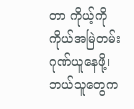တာ ကိုယ့်ကိုကိုယ်အမြဲတမ်းဂုဏ်ယူနေဖို့၊ ဘယ်သူတွေက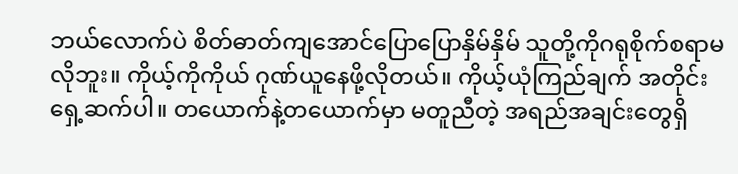ဘယ်လောက်ပဲ စိတ်ဓာတ်ကျအောင်ပြောပြောနှိမ်နှိမ် သူတို့ကိုဂရုစိုက်စရာမလိုဘူး။ ကိုယ့်ကိုကိုယ် ဂုဏ်ယူနေဖို့လိုတယ်။ ကိုယ့်ယုံကြည်ချက် အတိုင်းရှေ့ဆက်ပါ။ တယောက်နဲ့တယောက်မှာ မတူညီတဲ့ အရည်အချင်းတွေရှိ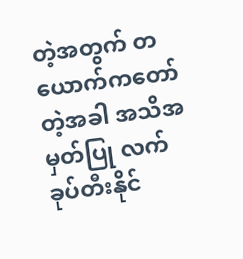တဲ့အတွက် တယောက်ကတော်တဲ့အခါ အသိအမှတ်ပြု လက်ခုပ်တီးနိုင်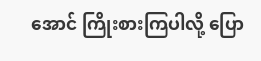အောင် ကြိုးစားကြပါလို့ ပြော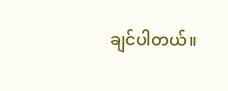ချင်ပါတယ်။